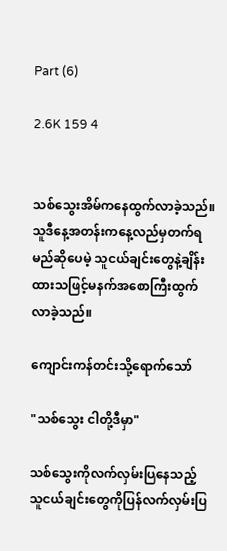Part (6)

2.6K 159 4


သစ်သွေးအိမ်ကနေထွက်လာခဲ့သည်။သူဒီနေ့အတန်းကနေ့လည်မှတက်ရမည်ဆိုပေမဲ့ သူငယ်ချင်းတွေနဲ့ချိန်းထားသဖြင့်မနက်အစောကြီးထွက်လာခဲ့သည်။

ကျောင်းကန်တင်းသို့ရောက်သော်

"သစ်သွေး ငါတို့ဒီမှာ"

သစ်သွေးကိုလက်လှမ်းပြနေသည့် သူငယ်ချင်းတွေကိုပြန်လက်လှမ်းပြ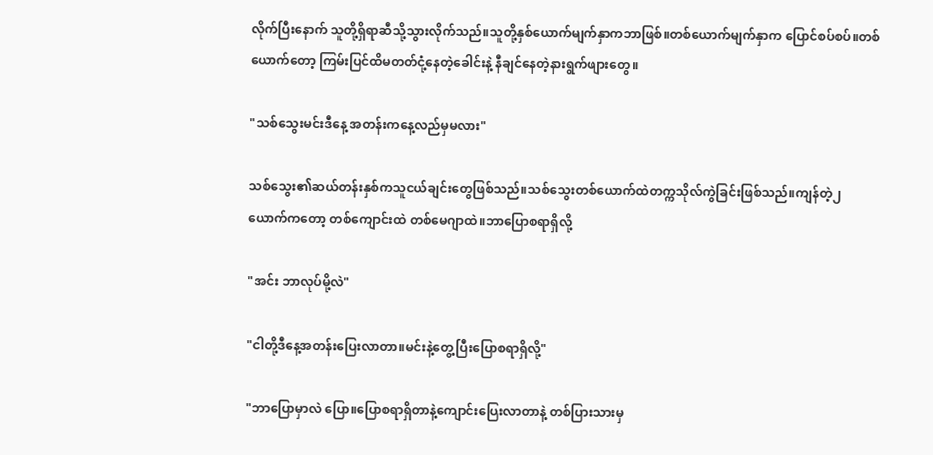လိုက်ပြီးနောက် သူတို့ရှိရာဆီသို့သွားလိုက်သည်။သူတို့နှစ်ယောက်မျက်နှာကဘာဖြစ်။တစ်ယောက်မျက်နှာက ပြောင်စပ်စပ်။တစ်ယောက်တော့ ကြမ်းပြင်ထိမတတ်ငုံ့နေတဲ့ခေါင်းနဲ့ နီချင်နေတဲ့နားရွက်ဖျားတွေ။

"သစ်သွေးမင်းဒီနေ့ အတန်းကနေ့လည်မှမလား"

သစ်သွေး၏ဆယ်တန်းနှစ်ကသူငယ်ချင်းတွေဖြစ်သည်။သစ်သွေးတစ်ယောက်ထဲတက္ကသိုလ်ကွဲခြင်းဖြစ်သည်။ကျန်တဲ့၂ယောက်ကတော့ တစ်ကျောင်းထဲ တစ်မေဂျာထဲ။ဘာပြောစရာရှိလို့

"အင်း ဘာလုပ်မို့လဲ"

"ငါတို့ဒီနေ့အတန်းပြေးလာတာ။မင်းနဲ့တွေ့ပြီးပြောစရာရှိလို့"

"ဘာပြောမှာလဲ ပြော။ပြောစရာရှိတာနဲ့ကျောင်းပြေးလာတာနဲ့ တစ်ပြားသားမှ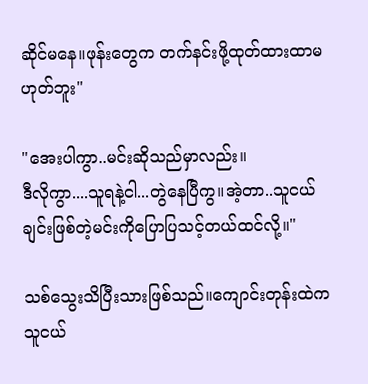ဆိုင်မနေ။ဖုန်းတွေက တက်နင်းဖို့ထုတ်ထားထာမဟုတ်ဘူး"

"အေးပါကွာ..မင်းဆိုသည်မှာလည်း။
ဒီလိုကွာ....သူရနဲ့ငါ...တွဲနေပြီကွ။အဲ့တာ..သူငယ်ချင်းဖြစ်တဲ့မင်းကိုပြောပြသင့်တယ်ထင်လို့။"

သစ်သွေးသိပြီးသားဖြစ်သည်။ကျောင်းတုန်းထဲက သူငယ်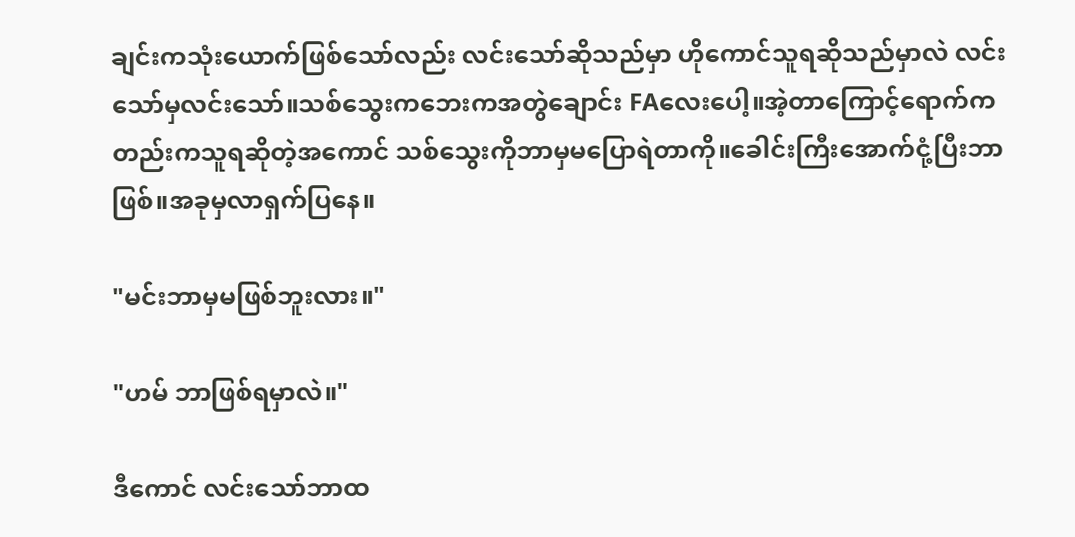ချင်းကသုံးယောက်ဖြစ်သော်လည်း လင်းသော်ဆိုသည်မှာ ဟိုကောင်သူရဆိုသည်မှာလဲ လင်းသော်မှလင်းသော်။သစ်သွေးကဘေးကအတွဲချောင်း FAလေးပေါ့။အဲ့တာကြောင့်ရောက်ကတည်းကသူရဆိုတဲ့အကောင် သစ်သွေးကိုဘာမှမပြောရဲတာကို။ခေါင်းကြီးအောက်ငုံ့ပြီးဘာဖြစ်။အခုမှလာရှက်ပြနေ။

"မင်းဘာမှမဖြစ်ဘူးလား။"

"ဟမ် ဘာဖြစ်ရမှာလဲ။"

ဒီကောင် လင်းသော်ဘာထ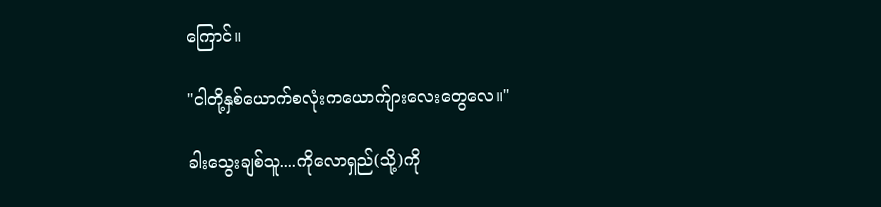ကြောင်။

"ငါတို့နှစ်ယောက်စလုံးကယောက်ျားလေးတွေလေ။"

ခါးသွေးချစ်သူ....ကိုလောရှည်(သို့)ကို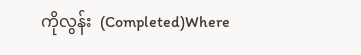ကိုလွန်း  (Completed)Where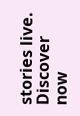stories live. Discover now